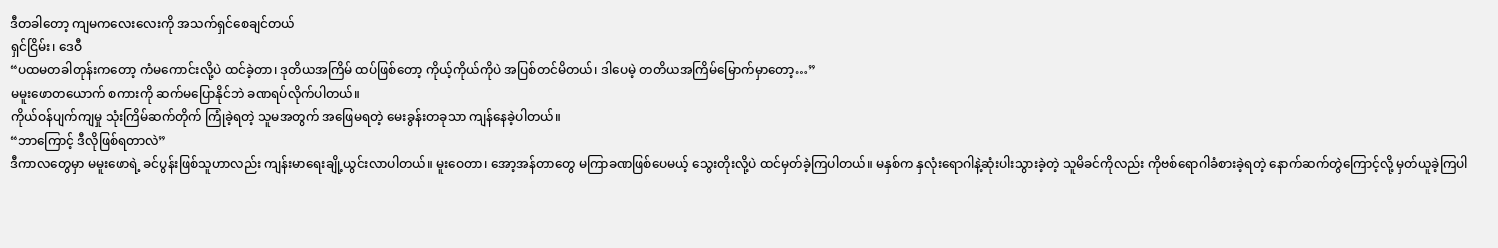ဒီတခါတော့ ကျမကလေးလေးကို အသက်ရှင်စေချင်တယ်
ရှင်ငြိမ်း၊ ဒေဝီ
“ပထမတခါတုန်းကတော့ ကံမကောင်းလို့ပဲ ထင်ခဲ့တာ၊ ဒုတိယအကြိမ် ထပ်ဖြစ်တော့ ကိုယ့်ကိုယ်ကိုပဲ အပြစ်တင်မိတယ်၊ ဒါပေမဲ့ တတိယအကြိမ်မြောက်မှာတော့…”
မမူးဖောတယောက် စကားကို ဆက်မပြောနိုင်ဘဲ ခဏရပ်လိုက်ပါတယ်။
ကိုယ်ဝန်ပျက်ကျမှု သုံးကြိမ်ဆက်တိုက် ကြုံခဲ့ရတဲ့ သူမအတွက် အဖြေမရတဲ့ မေးခွန်းတခုသာ ကျန်နေခဲ့ပါတယ်။
“ဘာကြောင့် ဒီလိုဖြစ်ရတာလဲ”
ဒီကာလတွေမှာ မမူးဖောရဲ့ ခင်ပွန်းဖြစ်သူဟာလည်း ကျန်းမာရေးချို့ယွင်းလာပါတယ်။ မူးဝေတာ၊ အော့အန်တာတွေ မကြာခဏဖြစ်ပေမယ့် သွေးတိုးလို့ပဲ ထင်မှတ်ခဲ့ကြပါတယ်။ မနှစ်က နှလုံးရောဂါနဲ့ဆုံးပါးသွားခဲ့တဲ့ သူမိခင်ကိုလည်း ကိုဗစ်ရောဂါခံစားခဲ့ရတဲ့ နောက်ဆက်တွဲကြောင့်လို့ မှတ်ယူခဲ့ကြပါ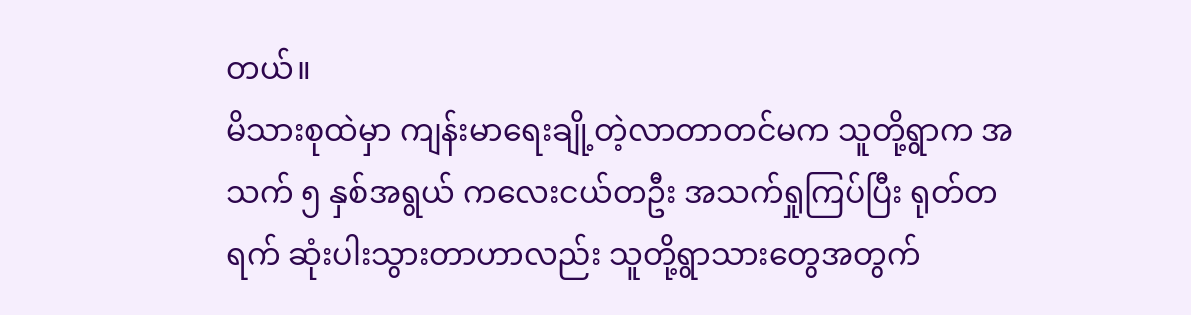တယ်။
မိသားစုထဲမှာ ကျန်းမာရေးချို့တဲ့လာတာတင်မက သူတို့ရွာက အသက် ၅ နှစ်အရွယ် ကလေးငယ်တဦး အသက်ရှုကြပ်ပြီး ရုတ်တရက် ဆုံးပါးသွားတာဟာလည်း သူတို့ရွာသားတွေအတွက်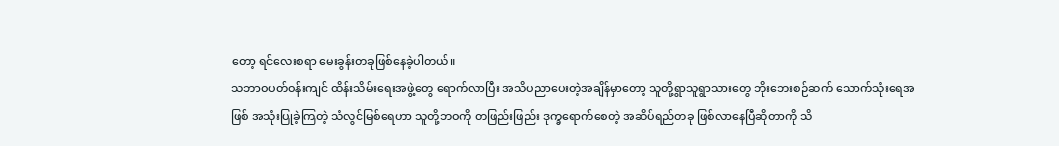တော့ ရင်လေးစရာ မေးခွန်းတခုဖြစ်နေခဲ့ပါတယ်။
သဘာဝပတ်ဝန်းကျင် ထိန်းသိမ်းရေးအဖွဲ့တွေ ရောက်လာပြီး အသိပညာပေးတဲ့အချိန်မှာတော့ သူတို့ရွာသူရွာသားတွေ ဘိုးဘေးစဉ်ဆက် သောက်သုံးရေအဖြစ် အသုံးပြုခဲ့ကြတဲ့ သံလွင်မြစ်ရေဟာ သူတို့ဘဝကို တဖြည်းဖြည်း ဒုက္ခရောက်စေတဲ့ အဆိပ်ရည်တခု ဖြစ်လာနေပြီဆိုတာကို သိ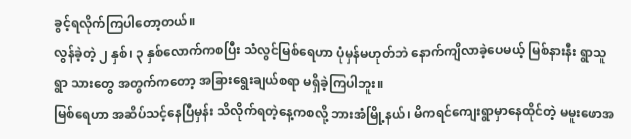ခွင့်ရလိုက်ကြပါတော့တယ်။
လွန်ခဲ့တဲ့ ၂ နှစ်၊ ၃ နှစ်လောက်ကစပြီး သံလွင်မြစ်ရေဟာ ပုံမှန်မဟုတ်ဘဲ နောက်ကျိလာခဲ့ပေမယ့် မြစ်နားနီး ရွာသူရွာ သားတွေ အတွက်ကတော့ အခြားရွေးချယ်စရာ မရှိခဲ့ကြပါဘူး။
မြစ်ရေဟာ အဆိပ်သင့်နေပြီမှန်း သိလိုက်ရတဲ့နေ့ကစလို့ ဘားအံမြို့နယ်၊ မိကရင်ကျေးရွာမှာနေထိုင်တဲ့ မမူးဖောအ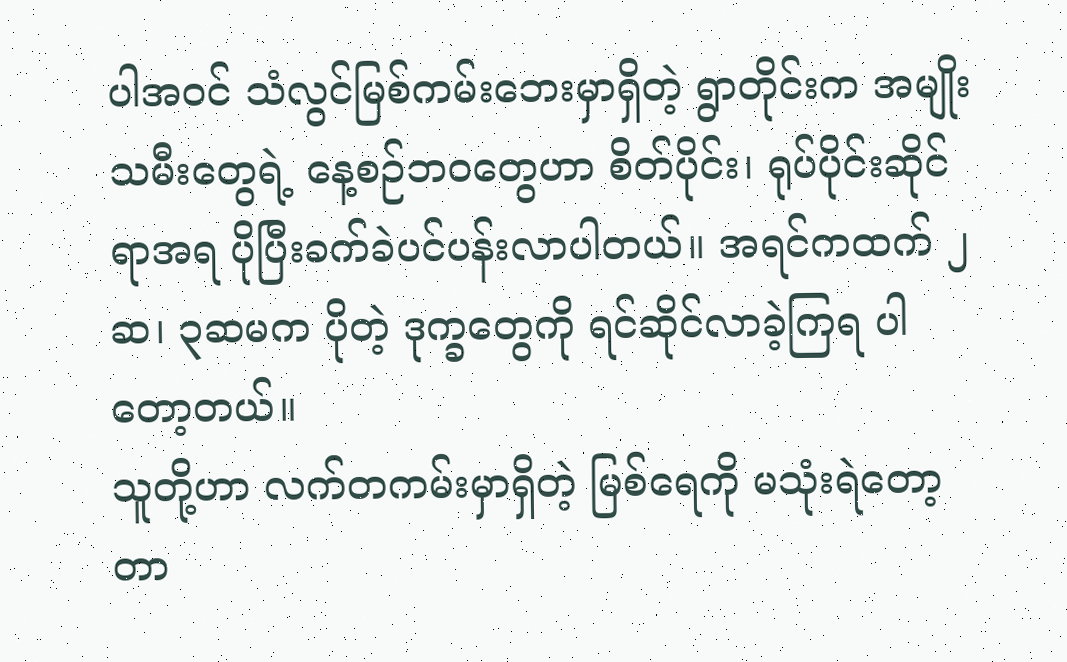ပါအဝင် သံလွင်မြစ်ကမ်းဘေးမှာရှိတဲ့ ရွာတိုင်းက အမျိုးသမီးတွေရဲ့ နေ့စဉ်ဘဝတွေဟာ စိတ်ပိုင်း၊ ရုပ်ပိုင်းဆိုင်ရာအရ ပိုပြီးခက်ခဲပင်ပန်းလာပါတယ်။ အရင်ကထက် ၂ဆ၊ ၃ဆမက ပိုတဲ့ ဒုက္ခတွေကို ရင်ဆိုင်လာခဲ့ကြရ ပါတော့တယ်။
သူတို့ဟာ လက်တကမ်းမှာရှိတဲ့ မြစ်ရေကို မသုံးရဲတော့တာ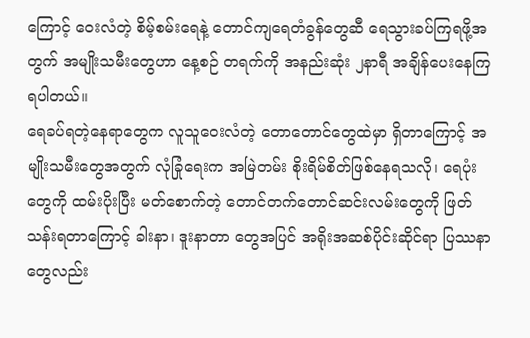ကြောင့် ဝေးလံတဲ့ စိမ့်စမ်းရေနဲ့ တောင်ကျရေတံခွန်တွေဆီ ရေသွားခပ်ကြရဖို့အတွက် အမျိုးသမီးတွေဟာ နေ့စဉ် တရက်ကို အနည်းဆုံး ၂နာရီ အချိန်ပေးနေကြရပါတယ်။
ရေခပ်ရတဲ့နေရာတွေက လူသူဝေးလံတဲ့ တောတောင်တွေထဲမှာ ရှိတာကြောင့် အမျိုးသမီးတွေအတွက် လုံခြုံရေးက အမြဲတမ်း စိုးရိမ်စိတ်ဖြစ်နေရသလို၊ ရေပုံးတွေကို ထမ်းပိုးပြီး မတ်စောက်တဲ့ တောင်တက်တောင်ဆင်းလမ်းတွေကို ဖြတ်သန်းရတာကြောင့် ခါးနာ၊ ဒူးနာတာ တွေအပြင် အရိုးအဆစ်ပိုင်းဆိုင်ရာ ပြဿနာတွေလည်း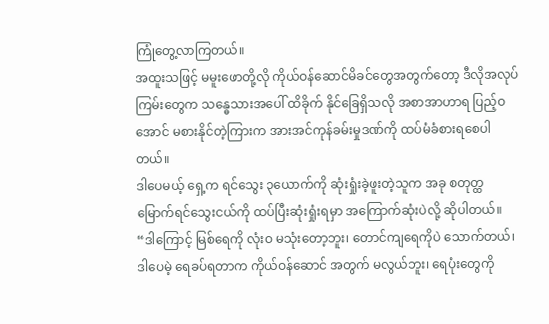ကြုံတွေ့လာကြတယ်။
အထူးသဖြင့် မမူးဖောတို့လို ကိုယ်ဝန်ဆောင်မိခင်တွေအတွက်တော့ ဒီလိုအလုပ်ကြမ်းတွေက သန္ဓေသားအပေါ် ထိခိုက် နိုင်ခြေရှိသလို အစာအာဟာရ ပြည့်ဝအောင် မစားနိုင်တဲ့ကြားက အားအင်ကုန်ခမ်းမှုဒဏ်ကို ထပ်မံခံစားရစေပါတယ်။
ဒါပေမယ့် ရှေ့က ရင်သွေး ၃ယောက်ကို ဆုံးရှုံးခဲ့ဖူးတဲ့သူက အခု စတုတ္ထမြောက်ရင်သွေးငယ်ကို ထပ်ပြီးဆုံးရှုံးရမှာ အကြောက်ဆုံးပဲလို့ ဆိုပါတယ်။
“ဒါကြောင့် မြစ်ရေကို လုံးဝ မသုံးတော့ဘူး၊ တောင်ကျရေကိုပဲ သောက်တယ်၊ ဒါပေမဲ့ ရေခပ်ရတာက ကိုယ်ဝန်ဆောင် အတွက် မလွယ်ဘူး၊ ရေပုံးတွေကို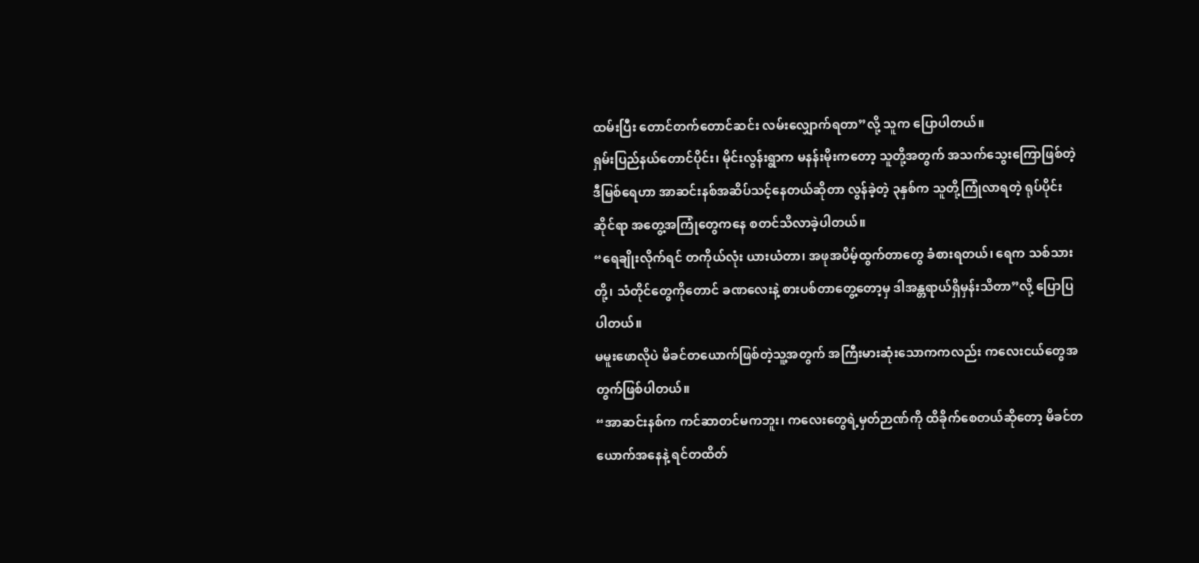ထမ်းပြီး တောင်တက်တောင်ဆင်း လမ်းလျှောက်ရတာ”လို့ သူက ပြောပါတယ်။
ရှမ်းပြည်နယ်တောင်ပိုင်း၊ မိုင်းလွန်းရွာက မနန်းမိုးကတော့ သူတို့အတွက် အသက်သွေးကြောဖြစ်တဲ့ ဒီမြစ်ရေဟာ အာဆင်းနစ်အဆိပ်သင့်နေတယ်ဆိုတာ လွန်ခဲ့တဲ့ ၃နှစ်က သူတို့ကြုံလာရတဲ့ ရုပ်ပိုင်းဆိုင်ရာ အတွေ့အကြုံတွေကနေ စတင်သိလာခဲ့ပါတယ်။
“ရေချိုးလိုက်ရင် တကိုယ်လုံး ယားယံတာ၊ အဖုအပိမ့်ထွက်တာတွေ ခံစားရတယ်၊ ရေက သစ်သားတို့၊ သံတိုင်တွေကိုတောင် ခဏလေးနဲ့ စားပစ်တာတွေ့တော့မှ ဒါအန္တရာယ်ရှိမှန်းသိတာ”လို့ ပြောပြပါတယ်။
မမူးဖောလိုပဲ မိခင်တယောက်ဖြစ်တဲ့သူ့အတွက် အကြီးမားဆုံးသောကကလည်း ကလေးငယ်တွေအတွက်ဖြစ်ပါတယ်။
“အာဆင်းနစ်က ကင်ဆာတင်မကဘူး၊ ကလေးတွေရဲ့မှတ်ဉာဏ်ကို ထိခိုက်စေတယ်ဆိုတော့ မိခင်တယောက်အနေနဲ့ ရင်တထိတ်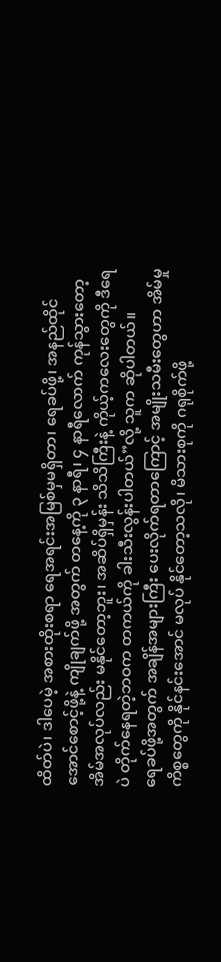ထိတ်ပဲ၊ ဒါပေမဲ့ အစားထိုးစရာ ရေအရင်းအမြစ်မှမရှိတာ၊ ရေခပ်ဖို့၊ အနည်ထိုင်အောင်စောင့်ဖို့နဲ့ ကျိုချက်ဖို့ အတွက် တနေ့ကို ၃ နာရီ၊ ၄ နာရီလောက် ကုန်သွားတော့ အိမ်အလုပ်လည်း မနိုင်တော့ဘူး၊ အဆိပ်ရှိမှန်း သိသိကြီးနဲ့ ကိုယ့်ကလေးတွေကို ဒီရေပဲ တိုက်နေရတဲ့ဘဝက တကယ်ကို ခါးသီးလွန်းပါတယ်”လို့ သူက ဆိုပါတယ်။
ရေခပ်ဖို့အတွက် အချိန်အများကြီး ပေးလိုက်ရတာကြောင့် အမျိုးသမီးတွေဟာ အိမ်မှုကိစ္စတွေကို နိုင်နင်းအောင် မလုပ် နိုင်တော့သလို၊ မိသားစုကို ဂရုစိုက်ဖို့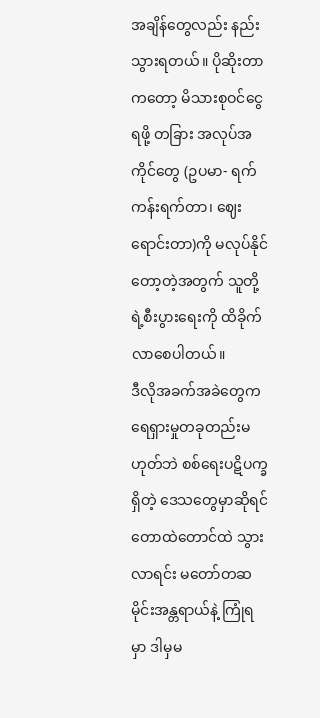အချိန်တွေလည်း နည်းသွားရတယ်။ ပိုဆိုးတာကတော့ မိသားစုဝင်ငွေရဖို့ တခြား အလုပ်အကိုင်တွေ (ဥပမာ- ရက်ကန်းရက်တာ၊ ဈေးရောင်းတာ)ကို မလုပ်နိုင်တော့တဲ့အတွက် သူတို့ရဲ့စီးပွားရေးကို ထိခိုက်လာစေပါတယ်။
ဒီလိုအခက်အခဲတွေက ရေရှားမှုတခုတည်းမဟုတ်ဘဲ စစ်ရေးပဋိပက္ခရှိတဲ့ ဒေသတွေမှာဆိုရင် တောထဲတောင်ထဲ သွားလာရင်း မတော်တဆ မိုင်းအန္တရာယ်နဲ့ ကြုံရမှာ ဒါမှမ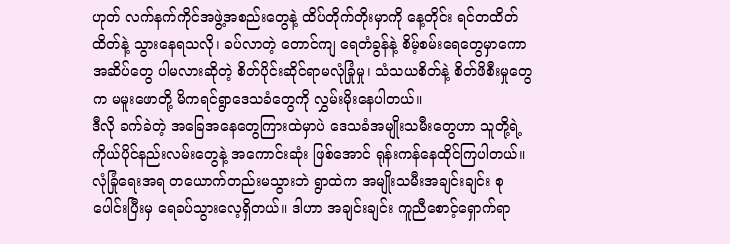ဟုတ် လက်နက်ကိုင်အဖွဲ့အစည်းတွေနဲ့ ထိပ်တိုက်တိုးမှာကို နေ့တိုင်း ရင်တထိတ်ထိတ်နဲ့ သွားနေရသလို၊ ခပ်လာတဲ့ တောင်ကျ ရေတံခွန်နဲ့ စိမ့်စမ်းရေတွေမှာကော အဆိပ်တွေ ပါမလားဆိုတဲ့ စိတ်ပိုင်းဆိုင်ရာမလုံခြုံမှု၊ သံသယစိတ်နဲ့ စိတ်ဖိစီးမှုတွေက မမူးဖောတို့ မိကရင်ရွာဒေသခံတွေကို လွှမ်းမိုးနေပါတယ်။
ဒီလို ခက်ခဲတဲ့ အခြေအနေတွေကြားထဲမှာပဲ ဒေသခံအမျိုးသမီးတွေဟာ သူတို့ရဲ့ ကိုယ်ပိုင်နည်းလမ်းတွေနဲ့ အကောင်းဆုံး ဖြစ်အောင် ရုန်းကန်နေထိုင်ကြပါတယ်။
လုံခြုံရေးအရ တယောက်တည်းမသွားဘဲ ရွာထဲက အမျိုးသမီးအချင်းချင်း စုပေါင်းပြီးမှ ရေခပ်သွားလေ့ရှိတယ်။ ဒါဟာ အချင်းချင်း ကူညီစောင့်ရှောက်ရာ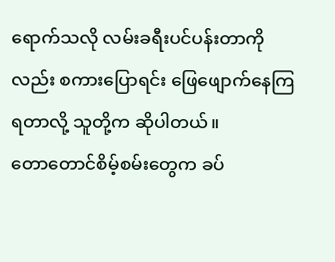ရောက်သလို လမ်းခရီးပင်ပန်းတာကိုလည်း စကားပြောရင်း ဖြေဖျောက်နေကြရတာလို့ သူတို့က ဆိုပါတယ်။
တောတောင်စိမ့်စမ်းတွေက ခပ်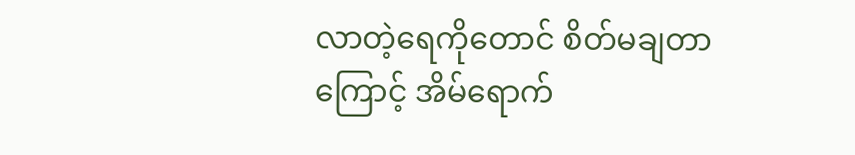လာတဲ့ရေကိုတောင် စိတ်မချတာကြောင့် အိမ်ရောက်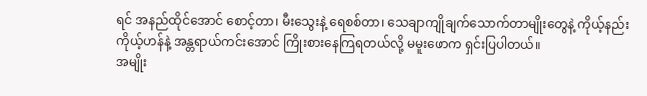ရင် အနည်ထိုင်အောင် စောင့်တာ၊ မီးသွေးနဲ့ ရေစစ်တာ၊ သေချာကျိုချက်သောက်တာမျိုးတွေနဲ့ ကိုယ့်နည်းကိုယ့်ဟန်နဲ့ အန္တရာယ်ကင်းအောင် ကြိုးစားနေကြရတယ်လို့ မမူးဖောက ရှင်းပြပါတယ်။
အမျိုး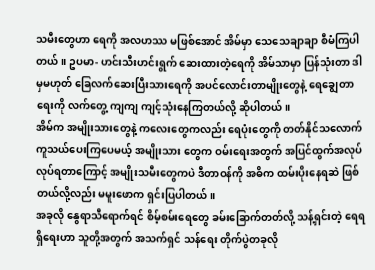သမီးတွေဟာ ရေကို အလဟဿ မဖြစ်အောင် အိမ်မှာ သေသေချာချာ စီမံကြပါတယ်။ ဥပမာ- ဟင်းသီးဟင်းရွက် ဆေးထားတဲ့ရေကို အိမ်သာမှာ ပြန်သုံးတာ ဒါမှမဟုတ် ခြေလက်ဆေးပြီးသားရေကို အပင်လောင်းတာမျိုးတွေနဲ့ ရေချွေတာရေးကို လက်တွေ့ ကျကျ ကျင့်သုံးနေကြတယ်လို့ ဆိုပါတယ်။
အိမ်က အမျိုးသားတွေနဲ့ ကလေးတွေကလည်း ရေပုံးတွေကို တတ်နိုင်သလောက် ကူသယ်ပေးကြပေမယ့် အမျိုးသား တွေက ဝမ်းရေးအတွက် အပြင်ထွက်အလုပ်လုပ်ရတာကြောင့် အမျိုးသမီးတွေကပဲ ဒီတာဝန်ကို အဓိက ထမ်းပိုးနေရဆဲ ဖြစ်တယ်လို့လည်း မမူးဖောက ရှင်းပြပါတယ်။
အခုလို နွေရာသီရောက်ရင် စိမ့်စမ်းရေတွေ ခမ်းခြောက်တတ်လို့ သန့်ရှင်းတဲ့ ရေရရှိရေးဟာ သူတို့အတွက် အသက်ရှင် သန်ရေး တိုက်ပွဲတခုလို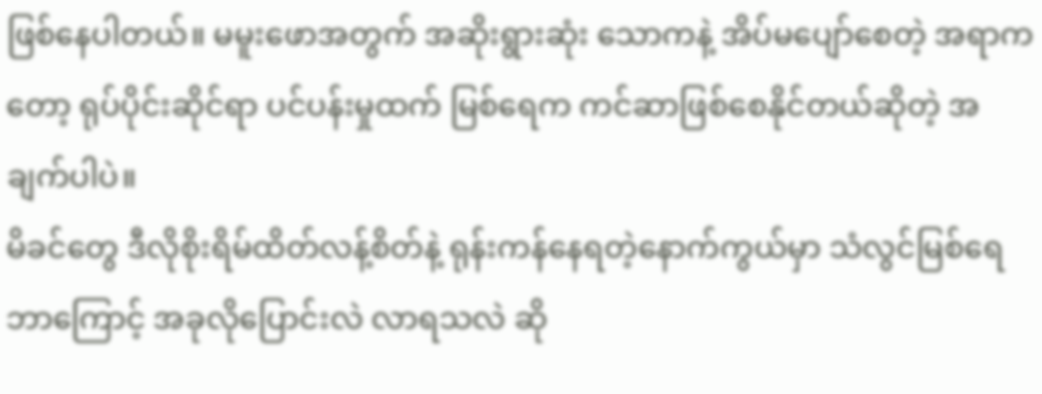ဖြစ်နေပါတယ်။ မမူးဖောအတွက် အဆိုးရွားဆုံး သောကနဲ့ အိပ်မပျော်စေတဲ့ အရာကတော့ ရုပ်ပိုင်းဆိုင်ရာ ပင်ပန်းမှုထက် မြစ်ရေက ကင်ဆာဖြစ်စေနိုင်တယ်ဆိုတဲ့ အချက်ပါပဲ။
မိခင်တွေ ဒီလိုစိုးရိမ်ထိတ်လန့်စိတ်နဲ့ ရုန်းကန်နေရတဲ့နောက်ကွယ်မှာ သံလွင်မြစ်ရေ ဘာကြောင့် အခုလိုပြောင်းလဲ လာရသလဲ ဆို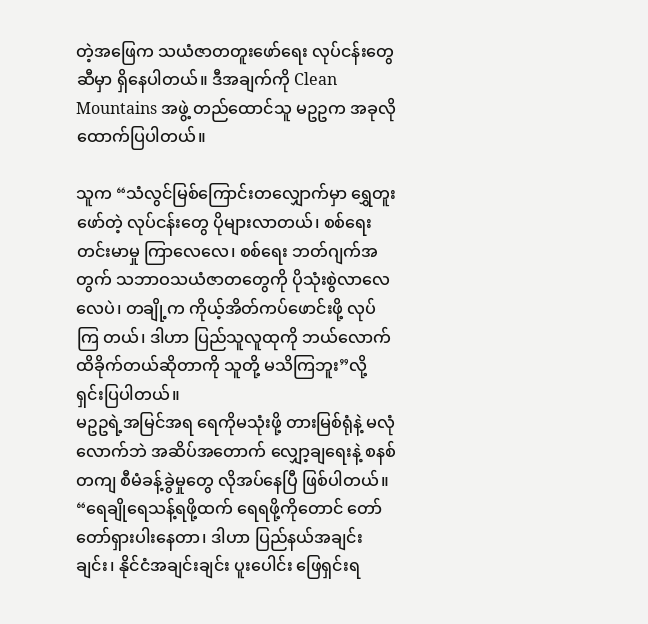တဲ့အဖြေက သယံဇာတတူးဖော်ရေး လုပ်ငန်းတွေဆီမှာ ရှိနေပါတယ်။ ဒီအချက်ကို Clean Mountains အဖွဲ့ တည်ထောင်သူ မဥဥက အခုလို ထောက်ပြပါတယ်။

သူက “သံလွင်မြစ်ကြောင်းတလျှောက်မှာ ရွှေတူးဖော်တဲ့ လုပ်ငန်းတွေ ပိုများလာတယ်၊ စစ်ရေးတင်းမာမှု ကြာလေလေ၊ စစ်ရေး ဘတ်ဂျက်အတွက် သဘာဝသယံဇာတတွေကို ပိုသုံးစွဲလာလေလေပဲ၊ တချို့က ကိုယ့်အိတ်ကပ်ဖောင်းဖို့ လုပ်ကြ တယ်၊ ဒါဟာ ပြည်သူလူထုကို ဘယ်လောက်ထိခိုက်တယ်ဆိုတာကို သူတို့ မသိကြဘူး”လို့ ရှင်းပြပါတယ်။
မဥဥရဲ့အမြင်အရ ရေကိုမသုံးဖို့ တားမြစ်ရုံနဲ့ မလုံလောက်ဘဲ အဆိပ်အတောက် လျှော့ချရေးနဲ့ စနစ်တကျ စီမံခန့်ခွဲမှုတွေ လိုအပ်နေပြီ ဖြစ်ပါတယ်။
“ရေချိုရေသန့်ရဖို့ထက် ရေရဖို့ကိုတောင် တော်တော်ရှားပါးနေတာ၊ ဒါဟာ ပြည်နယ်အချင်းချင်း၊ နိုင်ငံအချင်းချင်း ပူးပေါင်း ဖြေရှင်းရ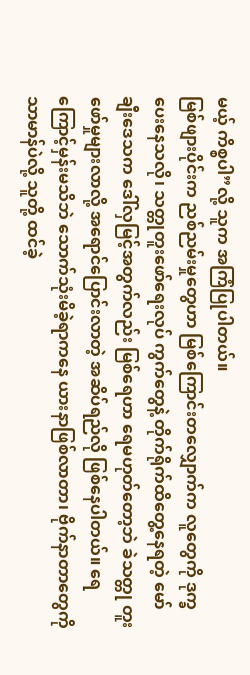မယ့် ကိစ္စပါ”လို့ သူက အကြံပြုပါတယ်။
မြစ်ဖျားပိုင်းက ညစ်ညမ်းမှုတွေဟာ မြစ်ကြောင်းတလျှောက်က လူတွေကို ဒုက္ခပေးနေသလို၊ သတ္တုတူးဖော်ရေးလုပ် ကွက်တွေနဲ့ တိုက်ရိုက်ထိတွေ့နေရတဲ့ မော်ချီးဒေသက ဒေါ်လှမြင့်အတွက်လည်း မြစ်ရေဟာ ရေမဟုတ်တော့ဘဲ ခဲသတ္တု တူးဖော်မှုများလာလို့ အရောင်ပြောင်းလာတဲ့ အဆိပ်ရည်လို ဖြစ်နေပါတယ်။ ရေကြောင့်မှန်းမသိဘဲ သောက်သုံးမိခဲ့ရာကနေ ယားနာဖြစ်လာတာ၊ ဗိုက်နာတာတွေကို သာမာန်ပဲလို့ သူတို့ ထင်ခဲ့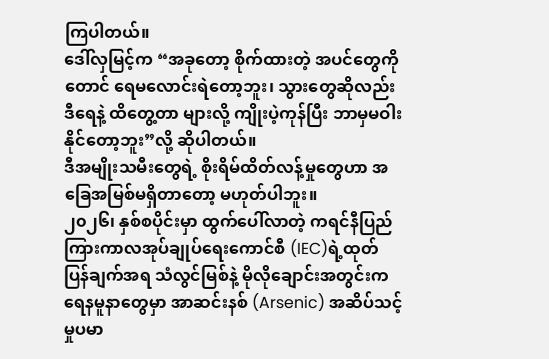ကြပါတယ်။
ဒေါ်လှမြင့်က “အခုတော့ စိုက်ထားတဲ့ အပင်တွေကိုတောင် ရေမလောင်းရဲတော့ဘူး၊ သွားတွေဆိုလည်း ဒီရေနဲ့ ထိတွေ့တာ များလို့ ကျိုးပဲ့ကုန်ပြီး ဘာမှမဝါးနိုင်တော့ဘူး”လို့ ဆိုပါတယ်။
ဒီအမျိုးသမီးတွေရဲ့ စိုးရိမ်ထိတ်လန့်မှုတွေဟာ အခြေအမြစ်မရှိတာတော့ မဟုတ်ပါဘူး။
၂၀၂၆၊ နှစ်စပိုင်းမှာ ထွက်ပေါ်လာတဲ့ ကရင်နီပြည်ကြားကာလအုပ်ချုပ်ရေးကောင်စီ (IEC)ရဲ့ထုတ်ပြန်ချက်အရ သံလွင်မြစ်နဲ့ မိုလိုချောင်းအတွင်းက ရေနမူနာတွေမှာ အာဆင်းနစ် (Arsenic) အဆိပ်သင့်မှုပမာ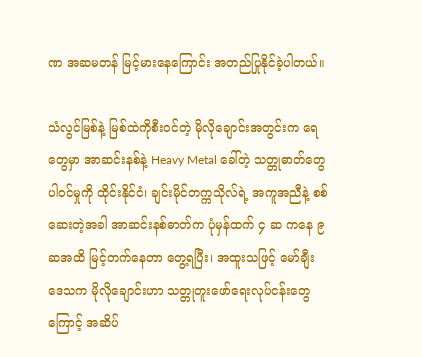ဏ အဆမတန် မြင့်မားနေကြောင်း အတည်ပြုနိုင်ခဲ့ပါတယ်။

သံလွင်မြစ်နဲ့ မြစ်ထဲကိုစီးဝင်တဲ့ မိုလိုချောင်းအတွင်းက ရေတွေမှာ အာဆင်းနစ်နဲ့ Heavy Metal ခေါ်တဲ့ သတ္တုဓာတ်တွေ ပါဝင်မှုကို ထိုင်းနိုင်ငံ၊ ချင်းမိုင်တက္ကသိုလ်ရဲ့ အကူအညီနဲ့ စစ်ဆေးတဲ့အခါ အာဆင်းနစ်ဓာတ်က ပုံမှန်ထက် ၄ ဆ ကနေ ၉ ဆအထိ မြင့်တက်နေတာ တွေ့ရပြီး၊ အထူးသဖြင့် မော်ချီးဒေသက မိုလိုချောင်းဟာ သတ္တုတူးဖော်ရေးလုပ်ငန်းတွေကြောင့် အဆိပ်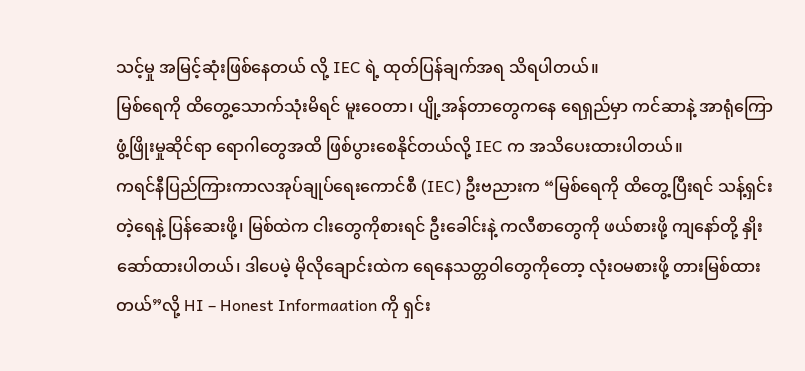သင့်မှု အမြင့်ဆုံးဖြစ်နေတယ် လို့ IEC ရဲ့ ထုတ်ပြန်ချက်အရ သိရပါတယ်။
မြစ်ရေကို ထိတွေ့သောက်သုံးမိရင် မူးဝေတာ၊ ပျို့အန်တာတွေကနေ ရေရှည်မှာ ကင်ဆာနဲ့ အာရုံကြောဖွံ့ဖြိုးမှုဆိုင်ရာ ရောဂါတွေအထိ ဖြစ်ပွားစေနိုင်တယ်လို့ IEC က အသိပေးထားပါတယ်။
ကရင်နီပြည်ကြားကာလအုပ်ချုပ်ရေးကောင်စီ (IEC) ဦးဗညားက “မြစ်ရေကို ထိတွေ့ပြီးရင် သန့်ရှင်းတဲ့ရေနဲ့ ပြန်ဆေးဖို့၊ မြစ်ထဲက ငါးတွေကိုစားရင် ဦးခေါင်းနဲ့ ကလီစာတွေကို ဖယ်စားဖို့ ကျနော်တို့ နှိုးဆော်ထားပါတယ်၊ ဒါပေမဲ့ မိုလိုချောင်းထဲက ရေနေသတ္တဝါတွေကိုတော့ လုံးဝမစားဖို့ တားမြစ်ထားတယ်”လို့ HI – Honest Informaation ကို ရှင်း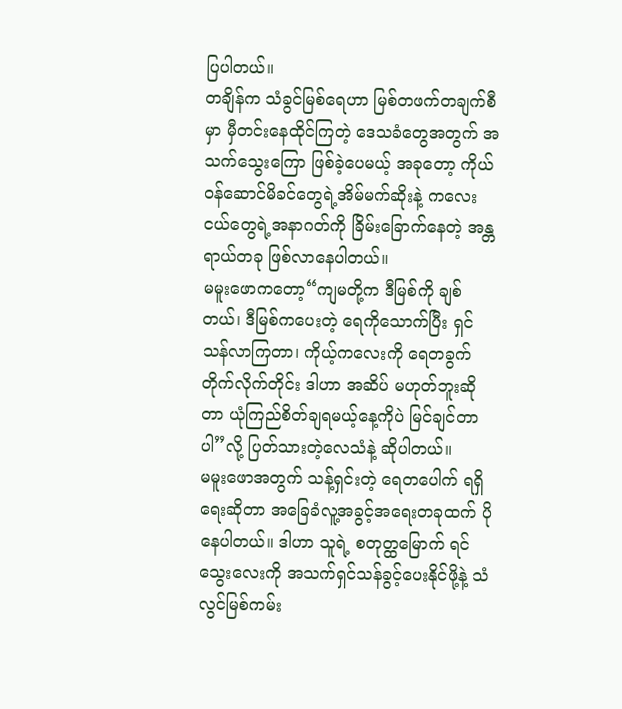ပြပါတယ်။
တချိန်က သံခွင်မြစ်ရေဟာ မြစ်တဖက်တချက်စီမှာ မှီတင်းနေထိုင်ကြတဲ့ ဒေသခံတွေအတွက် အသက်သွေးကြော ဖြစ်ခဲ့ပေမယ့် အခုတော့ ကိုယ်ဝန်ဆောင်မိခင်တွေရဲ့အိမ်မက်ဆိုးနဲ့ ကလေးငယ်တွေရဲ့အနာဂတ်ကို ခြိမ်းခြောက်နေတဲ့ အန္တရာယ်တခု ဖြစ်လာနေပါတယ်။
မမူးဖောကတော့“ကျမတို့က ဒီမြစ်ကို ချစ်တယ်၊ ဒီမြစ်ကပေးတဲ့ ရေကိုသောက်ပြီး ရှင်သန်လာကြတာ၊ ကိုယ့်ကလေးကို ရေတခွက် တိုက်လိုက်တိုင်း ဒါဟာ အဆိပ် မဟုတ်ဘူးဆိုတာ ယုံကြည်စိတ်ချရမယ့်နေ့ကိုပဲ မြင်ချင်တာပါ”လို့ ပြတ်သားတဲ့လေသံနဲ့ ဆိုပါတယ်။
မမူးဖောအတွက် သန့်ရှင်းတဲ့ ရေတပေါက် ရရှိရေးဆိုတာ အခြေခံလူ့အခွင့်အရေးတခုထက် ပိုနေပါတယ်။ ဒါဟာ သူရဲ့ စတုတ္ထမြောက် ရင်သွေးလေးကို အသက်ရှင်သန်ခွင့်ပေးနိုင်ဖို့နဲ့ သံလွင်မြစ်ကမ်း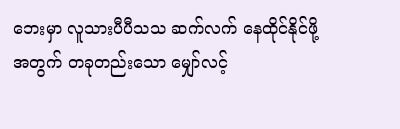ဘေးမှာ လူသားပီပီသသ ဆက်လက် နေထိုင်နိုင်ဖို့အတွက် တခုတည်းသော မျှော်လင့်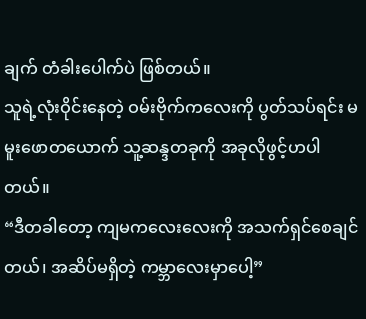ချက် တံခါးပေါက်ပဲ ဖြစ်တယ်။
သူရဲ့လုံးဝိုင်းနေတဲ့ ဝမ်းဗိုက်ကလေးကို ပွတ်သပ်ရင်း မမူးဖောတယောက် သူ့ဆန္ဒတခုကို အခုလိုဖွင့်ဟပါတယ်။
“ဒီတခါတော့ ကျမကလေးလေးကို အသက်ရှင်စေချင်တယ်၊ အဆိပ်မရှိတဲ့ ကမ္ဘာလေးမှာပေါ့”